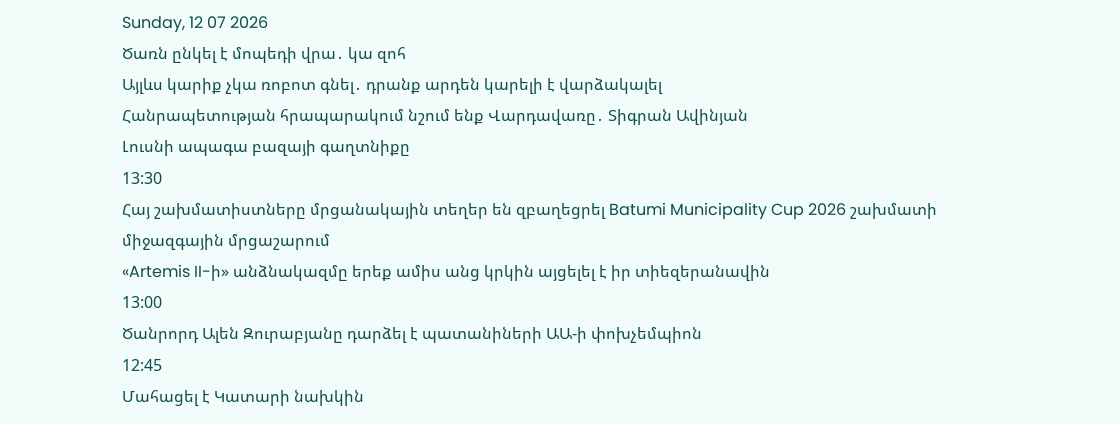Sunday, 12 07 2026
Ծառն ընկել է մոպեդի վրա․ կա զոհ
Այլևս կարիք չկա ռոբոտ գնել․ դրանք արդեն կարելի է վարձակալել
Հանրապետության հրապարակում նշում ենք Վարդավառը․ Տիգրան Ավինյան
Լուսնի ապագա բազայի գաղտնիքը
13:30
Հայ շախմատիստները մրցանակային տեղեր են զբաղեցրել Batumi Municipality Cup 2026 շախմատի միջազգային մրցաշարում
«Artemis II-ի» անձնակազմը երեք ամիս անց կրկին այցելել է իր տիեզերանավին
13:00
Ծանրորդ Ալեն Զուրաբյանը դարձել է պատանիների ԱԱ-ի փոխչեմպիոն
12:45
Մահացել է Կատարի նախկին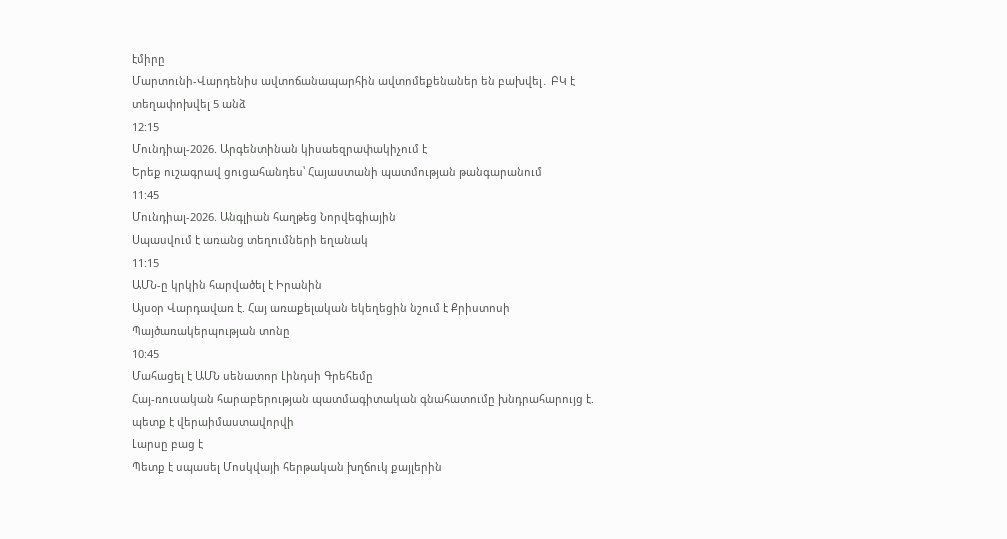էմիրը
Մարտունի-Վարդենիս ավտոճանապարհին ավտոմեքենաներ են բախվել․ ԲԿ է տեղափոխվել 5 անձ
12:15
Մունդիալ-2026. Արգենտինան կիսաեզրափակիչում է
Երեք ուշագրավ ցուցահանդես՝ Հայաստանի պատմության թանգարանում
11:45
Մունդիալ-2026. Անգլիան հաղթեց Նորվեգիային
Սպասվում է առանց տեղումների եղանակ
11:15
ԱՄՆ-ը կրկին հարվածել է Իրանին
Այսօր Վարդավառ է. Հայ առաքելական եկեղեցին նշում է Քրիստոսի Պայծառակերպության տոնը
10:45
Մահացել է ԱՄՆ սենատոր Լինդսի Գրեհեմը
Հայ-ռուսական հարաբերության պատմագիտական գնահատումը խնդրահարույց է. պետք է վերաիմաստավորվի
Լարսը բաց է
Պետք է սպասել Մոսկվայի հերթական խղճուկ քայլերին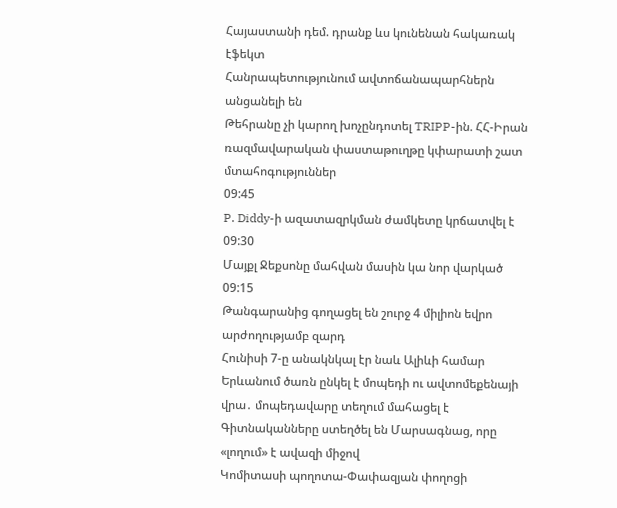Հայաստանի դեմ. դրանք ևս կունենան հակառակ էֆեկտ
Հանրապետությունում ավտոճանապարհներն անցանելի են
Թեհրանը չի կարող խոչընդոտել TRIPP-ին. ՀՀ-Իրան ռազմավարական փաստաթուղթը կփարատի շատ մտահոգություններ
09:45
P. Diddy-ի ազատազրկման ժամկետը կրճատվել է
09:30
Մայքլ Ջեքսոնը մահվան մասին կա նոր վարկած
09:15
Թանգարանից գողացել են շուրջ 4 միլիոն եվրո արժողությամբ զարդ
Հունիսի 7-ը անակնկալ էր նաև Ալիևի համար
Երևանում ծառն ընկել է մոպեդի ու ավտոմեքենայի վրա․ մոպեդավարը տեղում մահացել է
Գիտնականները ստեղծել են Մարսագնաց, որը «լողում» է ավազի միջով
Կոմիտասի պողոտա-Փափազյան փողոցի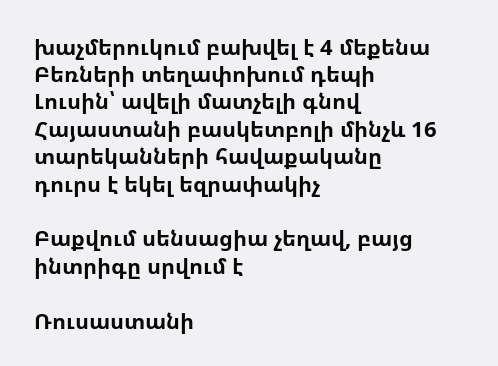խաչմերուկում բախվել է 4 մեքենա
Բեռների տեղափոխում դեպի Լուսին՝ ավելի մատչելի գնով
Հայաստանի բասկետբոլի մինչև 16 տարեկանների հավաքականը դուրս է եկել եզրափակիչ

Բաքվում սենսացիա չեղավ, բայց ինտրիգը սրվում է

Ռուսաստանի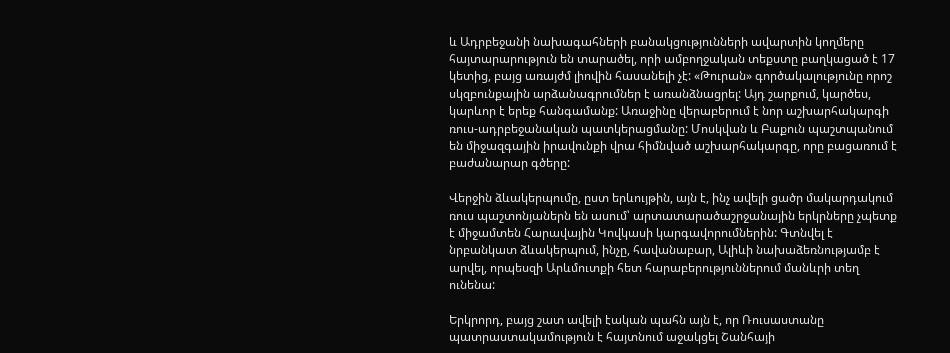և Ադրբեջանի նախագահների բանակցությունների ավարտին կողմերը հայտարարություն են տարածել, որի ամբողջական տեքստը բաղկացած է 17 կետից, բայց առայժմ լիովին հասանելի չէ: «Թուրան» գործակալությունը որոշ սկզբունքային արձանագրումներ է առանձնացրել: Այդ շարքում, կարծես, կարևոր է երեք հանգամանք: Առաջինը վերաբերում է նոր աշխարհակարգի ռուս-ադրբեջանական պատկերացմանը: Մոսկվան և Բաքուն պաշտպանում են միջազգային իրավունքի վրա հիմնված աշխարհակարգը, որը բացառում է բաժանարար գծերը:

Վերջին ձևակերպումը, ըստ երևույթին, այն է, ինչ ավելի ցածր մակարդակում ռուս պաշտոնյաներն են ասում՝ արտատարածաշրջանային երկրները չպետք է միջամտեն Հարավային Կովկասի կարգավորումներին: Գտնվել է նրբանկատ ձևակերպում, ինչը, հավանաբար, Ալիևի նախաձեռնությամբ է արվել, որպեսզի Արևմուտքի հետ հարաբերություններում մանևրի տեղ ունենա:

Երկրորդ, բայց շատ ավելի էական պահն այն է, որ Ռուսաստանը պատրաստակամություն է հայտնում աջակցել Շանհայի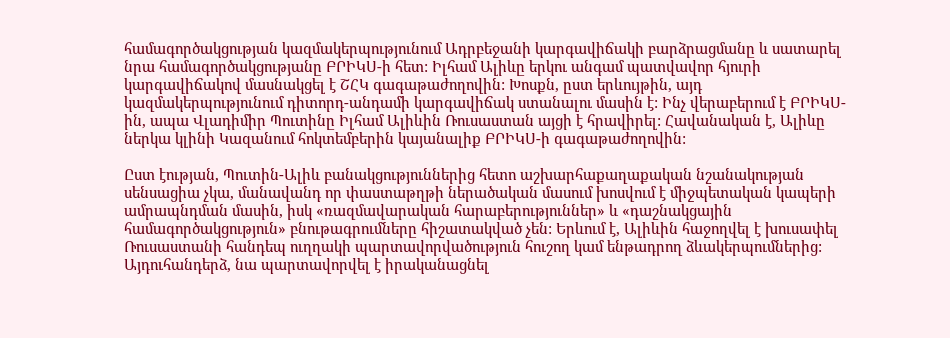համագործակցության կազմակերպությունում Ադրբեջանի կարգավիճակի բարձրացմանը և սատարել նրա համագործակցությանը ԲՐԻԿՍ-ի հետ: Իլհամ Ալիևը երկու անգամ պատվավոր հյուրի կարգավիճակով մասնակցել է ՇՀԿ գագաթաժողովին: Խոսքն, ըստ երևույթին, այդ կազմակերպությունում դիտորդ-անդամի կարգավիճակ ստանալու մասին է: Ինչ վերաբերում է ԲՐԻԿՍ-ին, ապա Վլադիմիր Պուտինը Իլհամ Ալիևին Ռուսաստան այցի է հրավիրել: Հավանական է, Ալիևը ներկա կլինի Կազանում հոկտեմբերին կայանալիք ԲՐԻԿՍ-ի գագաթաժողովին:

Ըստ էության, Պուտին-Ալիև բանակցություններից հետո աշխարհաքաղաքական նշանակության սենսացիա չկա, մանավանդ որ փաստաթղթի ներածական մասում խոսվում է միջպետական կապերի ամրապնդման մասին, իսկ «ռազմավարական հարաբերություններ» և «դաշնակցային համագործակցություն» բնութագրումները հիշատակված չեն: Երևում է, Ալիևին հաջողվել է խուսափել Ռուսաստանի հանդեպ ուղղակի պարտավորվածություն հուշող կամ ենթադրող ձևակերպումներից: Այդուհանդերձ, նա պարտավորվել է իրականացնել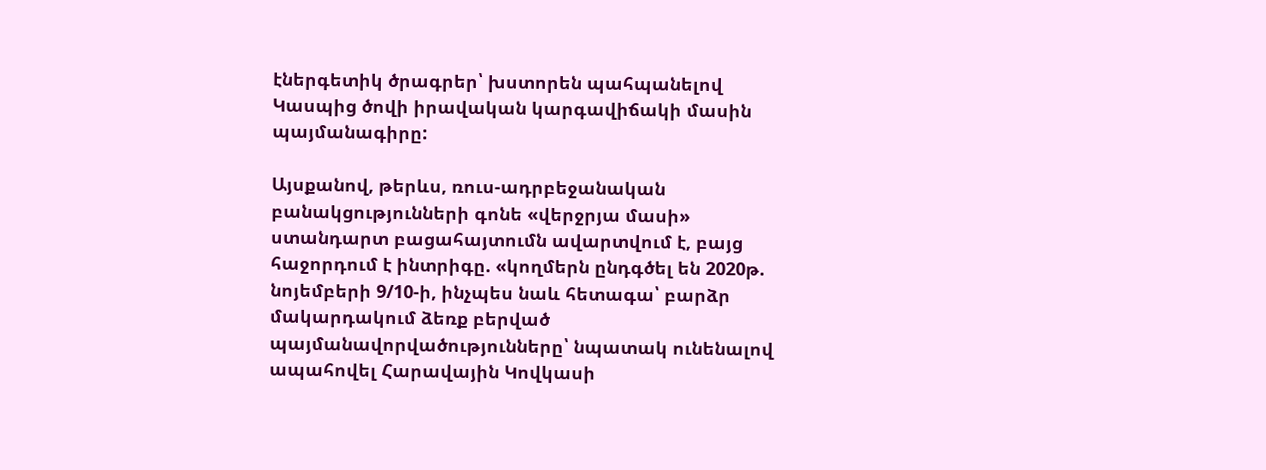էներգետիկ ծրագրեր՝ խստորեն պահպանելով Կասպից ծովի իրավական կարգավիճակի մասին պայմանագիրը:

Այսքանով, թերևս, ռուս-ադրբեջանական բանակցությունների գոնե «վերջրյա մասի» ստանդարտ բացահայտումն ավարտվում է, բայց հաջորդում է ինտրիգը. «կողմերն ընդգծել են 2020թ. նոյեմբերի 9/10-ի, ինչպես նաև հետագա՝ բարձր մակարդակում ձեռք բերված պայմանավորվածությունները՝ նպատակ ունենալով ապահովել Հարավային Կովկասի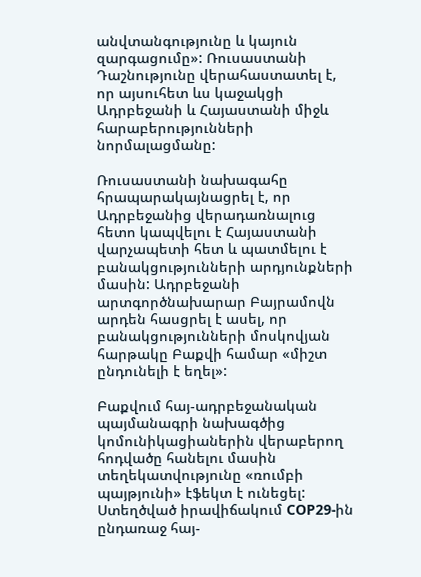անվտանգությունը և կայուն զարգացումը»: Ռուսաստանի Դաշնությունը վերահաստատել է, որ այսուհետ ևս կաջակցի Ադրբեջանի և Հայաստանի միջև հարաբերությունների նորմալացմանը:

Ռուսաստանի նախագահը հրապարակայնացրել է, որ Ադրբեջանից վերադառնալուց հետո կապվելու է Հայաստանի վարչապետի հետ և պատմելու է բանակցությունների արդյունքների մասին: Ադրբեջանի արտգործնախարար Բայրամովն արդեն հասցրել է ասել, որ բանակցությունների մոսկովյան հարթակը Բաքվի համար «միշտ ընդունելի է եղել»:

Բաքվում հայ-ադրբեջանական պայմանագրի նախագծից կոմունիկացիաներին վերաբերող հոդվածը հանելու մասին տեղեկատվությունը «ռումբի պայթյունի» էֆեկտ է ունեցել: Ստեղծված իրավիճակում COP29-ին ընդառաջ հայ-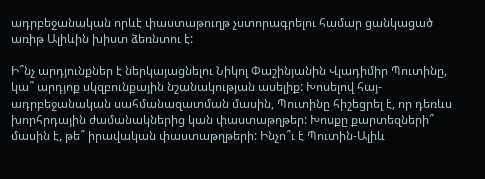ադրբեջանական որևէ փաստաթուղթ չստորագրելու համար ցանկացած առիթ Ալիևին խիստ ձեռնտու է:

Ի՞նչ արդյունքներ է ներկայացնելու Նիկոլ Փաշինյանին Վլադիմիր Պուտինը, կա՞ արդյոք սկզբունքային նշանակության ասելիք: Խոսելով հայ-ադրբեջանական սահմանազատման մասին, Պուտինը հիշեցրել է, որ դեռևս խորհրդային ժամանակներից կան փաստաթղթեր: Խոսքը քարտեզների՞ մասին է, թե՞ իրավական փաստաթղթերի: Ինչո՞ւ է Պուտին-Ալիև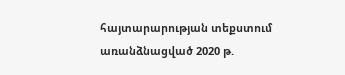հայտարարության տեքստում առանձնացված 2020 թ.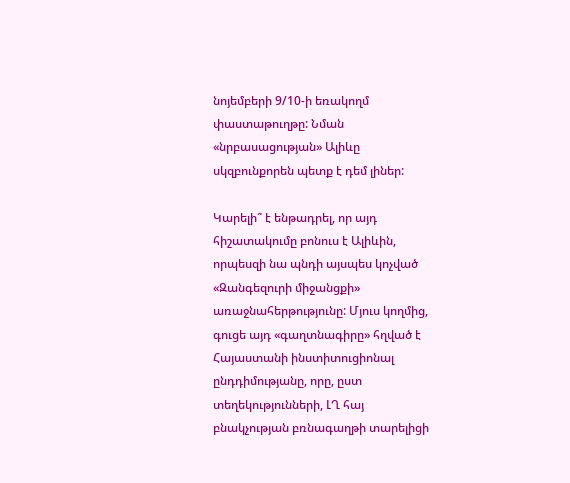նոյեմբերի 9/10-ի եռակողմ փաստաթուղթը: Նման «նրբասացության» Ալիևը սկզբունքորեն պետք է դեմ լիներ:

Կարելի՞ է ենթադրել, որ այդ հիշատակումը բոնուս է Ալիևին, որպեսզի նա պնդի այսպես կոչված «Զանգեզուրի միջանցքի» առաջնահերթությունը: Մյուս կողմից, գուցե այդ «գաղտնագիրը» հղված է Հայաստանի ինստիտուցիոնալ ընդդիմությանը, որը, ըստ տեղեկությունների, ԼՂ հայ բնակչության բռնագաղթի տարելիցի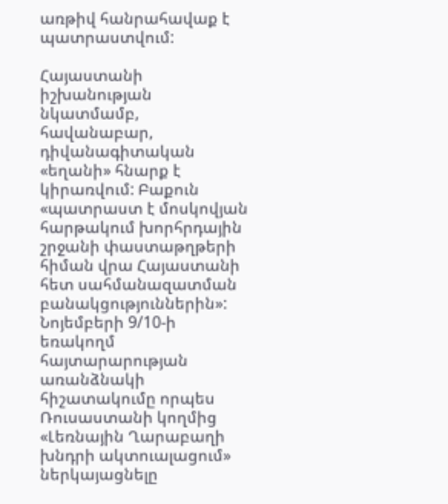առթիվ հանրահավաք է պատրաստվում:

Հայաստանի իշխանության նկատմամբ, հավանաբար, դիվանագիտական «եղանի» հնարք է կիրառվում: Բաքուն «պատրաստ է մոսկովյան հարթակում խորհրդային շրջանի փաստաթղթերի հիման վրա Հայաստանի հետ սահմանազատման բանակցություններին»: Նոյեմբերի 9/10-ի եռակողմ հայտարարության առանձնակի հիշատակումը որպես Ռուսաստանի կողմից «Լեռնային Ղարաբաղի խնդրի ակտուալացում» ներկայացնելը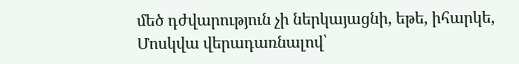մեծ դժվարություն չի ներկայացնի, եթե, իհարկե, Մոսկվա վերադառնալով՝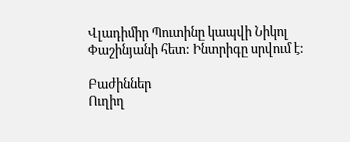Վլադիմիր Պուտինը կապվի Նիկոլ Փաշինյանի հետ: Ինտրիգը սրվում է:

Բաժիններ
Ուղիղ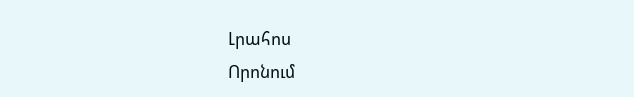Լրահոս
Որոնում